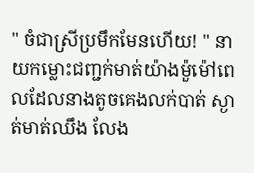" ចំជាស្រីប្រមឹកមែនហើយ! " នាយកម្លោះជញ្ជក់មាត់យ៉ាងម៉ួម៉ៅពេលដែលនាងតូចគេងលក់បាត់ ស្ងាត់មាត់ឈឹង លែង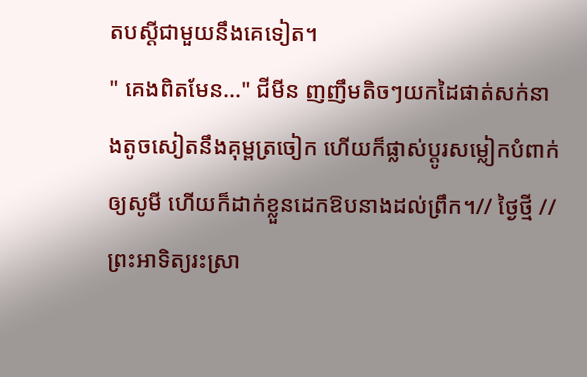តបស្តីជាមួយនឹងគេទៀត។
" គេងពិតមែន..." ជីមីន ញញឹមតិចៗយកដៃផាត់សក់នាងតូចសៀតនឹងគុម្ពត្រចៀក ហើយក៏ផ្លាស់ប្ដូរសម្លៀកបំពាក់ឲ្យសូមី ហើយក៏ដាក់ខ្លួនដេកឱបនាងដល់ព្រឹក។// ថ្ងៃថ្មី //
ព្រះអាទិត្យរះស្រា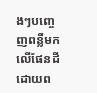ងៗបញ្ចេញពន្លឺមកលើផែនដីដោយព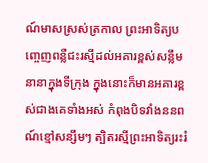ណ៍មាសស្រស់ត្រកាល ព្រះអាទិត្យបញ្ចេញពន្លឺជះរស្មីដល់អគារខ្ពស់សន្លឹមនានាក្នុងទីក្រុង ក្នុងនោះក៏មានអគារខ្ពស់ជាងគេទាំងអស់ កំពុងបិទវាំងននពណ៍ខ្មៅសន្សឹមៗ ត្បិតរស្មីព្រះអាទិត្យរះរំ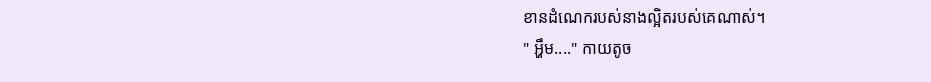ខានដំណេករបស់នាងល្អិតរបស់គេណាស់។
" អ្ហឹម...." កាយតូច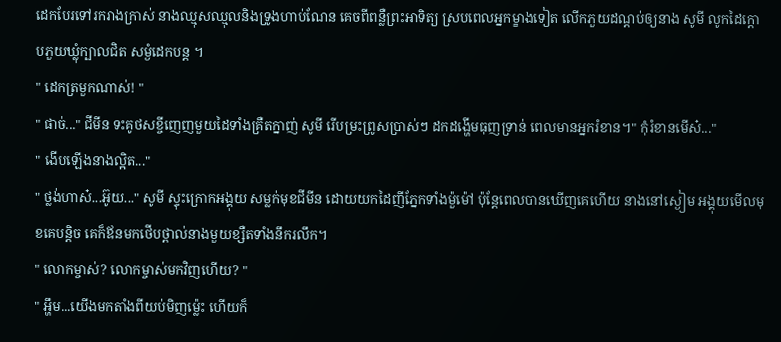ដេកបែរទៅរករាងក្រាស់ នាងឈ្មុសឈ្មុលនិងទ្រូងហាប់ណែន គេចពីពន្លឺព្រះអាទិត្យ ស្របពេលអ្នកម្ខាងទៀត លើកភួយដណ្តប់ឲ្យនាង សូមី លូកដៃក្តោបភួយឃ្លុំក្បាលជិត សម្ងំដេកបន្ត ។
" ដេកត្រមួកណាស់! "
" ផាច់..." ជីមីន ទះគូថសខ្ចីញេញមួយដៃទាំងគ្រឺតក្នាញ់ សូមី រើបម្រះព្រូសប្រាស់ៗ ដកដង្ហើមធុញទ្រាន់ ពេលមានអ្នករំខាន។" កុំរំខានមើស៎..."
" ងើបឡើងនាងល្អិត..."
" ថ្លង់ហាស៎...អ៊ូយ..." សូមី ស្ទុះក្រោកអង្គុយ សម្លក់មុខជីមីន ដោយយកដៃញីភ្នែកទាំងម៉ួម៉ៅ ប៉ុន្តែពេលបានឃើញគេហើយ នាងនៅស្ងៀម អង្គុយមើលមុខគេបន្តិច គេក៏ឪនមកថើបថ្ពាល់នាងមួយខ្សឺតទាំងនឹករលឹក។
" លោកម្ចាស់? លោកម្ចាស់មកវិញហើយ? "
" អ្ហឹម...យើងមកតាំងពីយប់មិញម្ល៉េះ ហើយក៏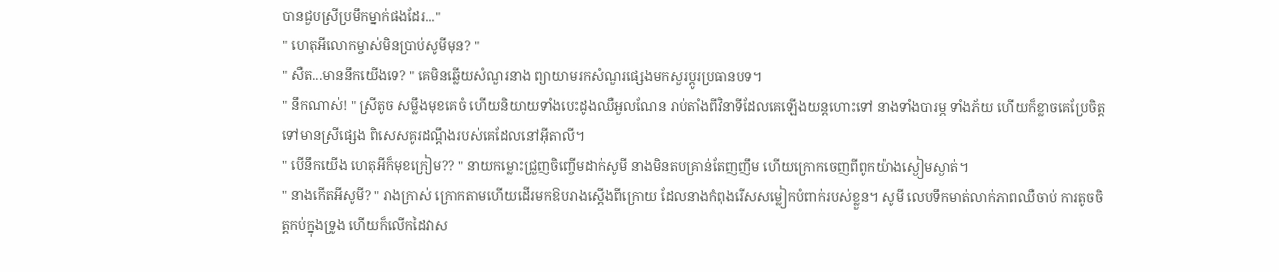បានជួបស្រីប្រមឹកម្នាក់ផងដែរ..."
" ហេតុអីលោកម្ចាស់មិនប្រាប់សូមីមុន? "
" សឺត...មាននឹកយើងទេ? " គេមិនឆ្លើយសំណួរនាង ព្យាយាមរកសំណួរផ្សេងមកសួរប្តូរប្រធានបទ។
" នឹកណាស់! " ស្រីតូច សម្លឹងមុខគេចំ ហើយនិយាយទាំងបេះដូងឈឺអួលណែន រាប់តាំងពីវិនាទីដែលគេឡើងយន្តហោះទៅ នាងទាំងបារម្ភ ទាំងភ័យ ហើយក៏ខ្លាចគេប្រែចិត្តទៅមានស្រីផ្សេង ពិសេសគូរដណ្តឹងរបស់គេដែលនៅអ៊ីតាលី។
" បើនឹកយើង ហេតុអីក៏មុខក្រៀម?? " នាយកម្លោះជ្រួញចិញ្ចើមដាក់សូមី នាងមិនតបគ្រាន់តែញញឹម ហើយក្រោកចេញពីពូកយ៉ាងស្ងៀមស្ងាត់។
" នាងកើតអីសូមី? " រាងក្រាស់ ក្រោកតាមហើយដើរមកឱបរាងស្តើងពីក្រោយ ដែលនាងកំពុងរើសសម្លៀកបំពាក់របស់ខ្លួន។ សូមី លេបទឹកមាត់លាក់ភាពឈឺចាប់ ការតូចចិត្តកប់ក្នុងទ្រូង ហើយក៏លើកដៃវាស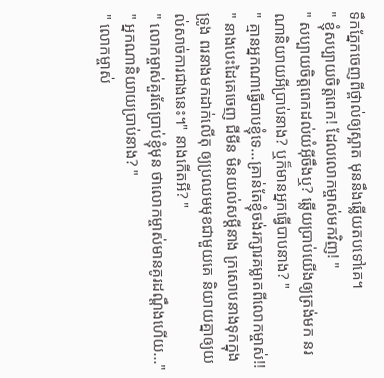ទឹកភ្នែកចេញពីថ្ពាល់ឲ្យស្អាត មុននឹងឆ្លើយតបទៅគេ។
" ខ្ញុំសប្បាយចិត្តពេក! ដែលលោកម្ចាស់មកវិញ! "
" សប្បាយចិត្តពេកដល់យំអ៊ីចឹងឬ? ឆ្លើយប្រាប់យើងឲ្យត្រង់មក នរណានិយាយអីប្រាប់នាង? ឬក៏មានអ្នកធ្វើបាបនាង? "
" គ្មានអ្នកណាធ្វើបាបខ្ញុំទេ...គ្រាន់តែខ្ញុំចង់រក្សារគម្លាតពីលោកម្ចាស់!! " នាងបេះដៃគេចេញ ជីមីន មិនយល់សម្តីនាង ក្រសោបនាងទុកក្នុងទ្រូង ពរនាងមកដាក់លើតុ ឲ្យប្រឈមមុខជាមួយគេ និយាយគ្នាឲ្យយល់សាច់ការជាងនេះ។" នាងកើតអី? "
" លោកម្ចាស់គួរតែប្រាប់ខ្ញុំមុន ថាលោកម្ចាស់មានគូរដណ្តឹងហើយ..."
" អ្នកណានិយាយប្រាប់នាង? "
" លោកម្ចាស់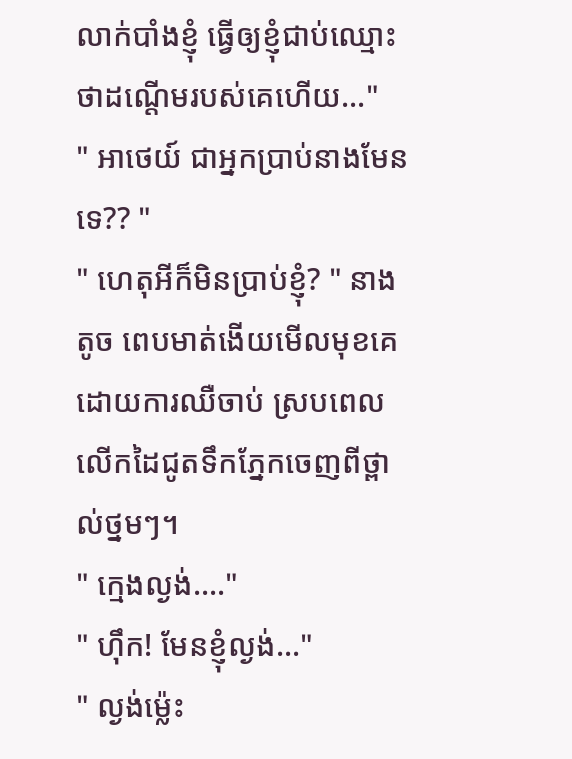លាក់បាំងខ្ញុំ ធ្វើឲ្យខ្ញុំជាប់ឈ្មោះថាដណ្តើមរបស់គេហើយ..."
" អាថេយ៍ ជាអ្នកប្រាប់នាងមែនទេ?? "
" ហេតុអីក៏មិនប្រាប់ខ្ញុំ? " នាងតូច ពេបមាត់ងើយមើលមុខគេដោយការឈឺចាប់ ស្របពេលលើកដៃជូតទឹកភ្នែកចេញពីថ្ពាល់ថ្នមៗ។
" ក្មេងល្ងង់...."
" ហុឹក! មែនខ្ញុំល្ងង់..."
" ល្ងង់ម្ល៉េះ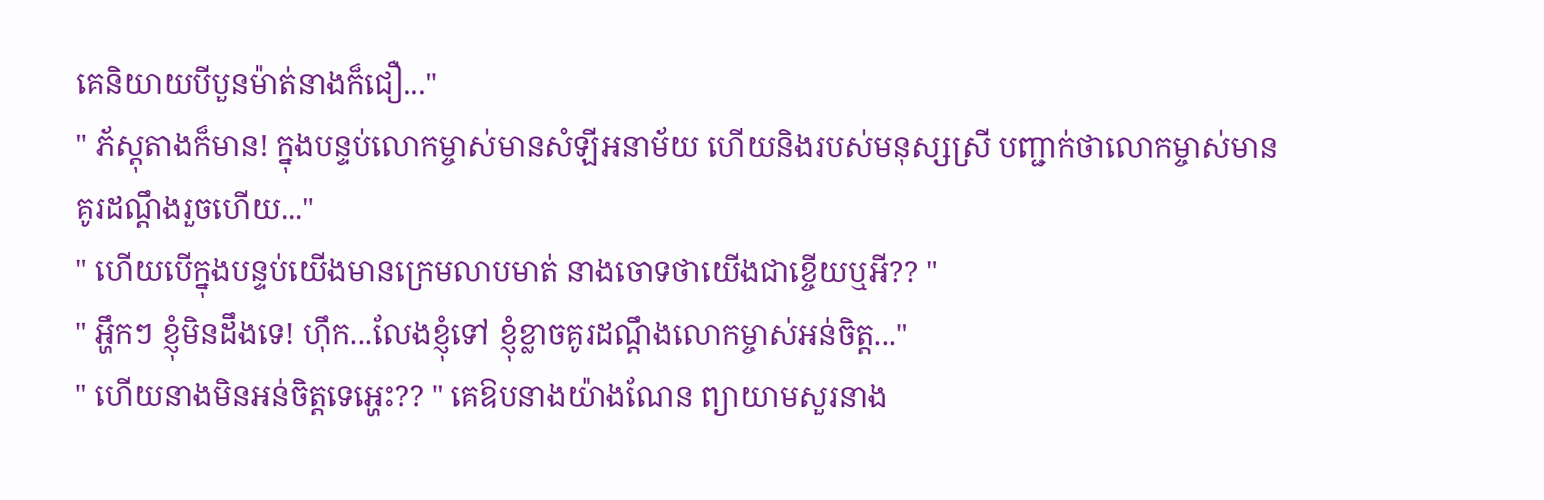គេនិយាយបីបួនម៉ាត់នាងក៏ជឿ..."
" ភ័ស្តុតាងក៏មាន! ក្នុងបន្ទប់លោកម្ចាស់មានសំឡីអនាម័យ ហើយនិងរបស់មនុស្សស្រី បញ្ជាក់ថាលោកម្ចាស់មានគូរដណ្តឹងរួចហើយ..."
" ហើយបើក្នុងបន្ទប់យើងមានក្រេមលាបមាត់ នាងចោទថាយើងជាខ្ចើយឬអី?? "
" អ្ហឹកៗ ខ្ញុំមិនដឹងទេ! ហុឹក...លែងខ្ញុំទៅ ខ្ញុំខ្លាចគូរដណ្តឹងលោកម្ចាស់អន់ចិត្ត..."
" ហើយនាងមិនអន់ចិត្តទេអ្ហេះ?? " គេឱបនាងយ៉ាងណែន ព្យាយាមសួរនាង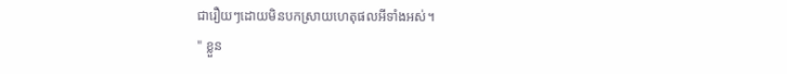ជារឿយៗដោយមិនបកស្រាយហេតុផលអីទាំងអស់។
" ខ្លួន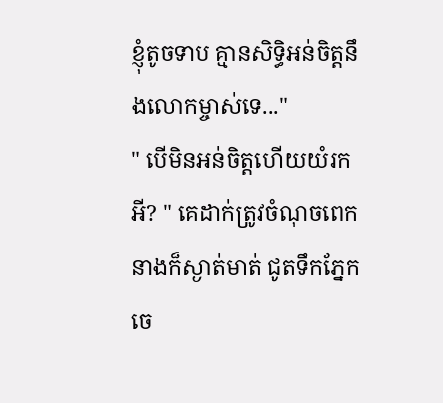ខ្ញុំតូចទាប គ្មានសិទ្ធិអន់ចិត្តនឹងលោកម្ចាស់ទេ..."
" បើមិនអន់ចិត្តហើយយំរកអី? " គេដាក់ត្រូវចំណុចពេក នាងក៏ស្ងាត់មាត់ ជូតទឹកភ្នែកចេ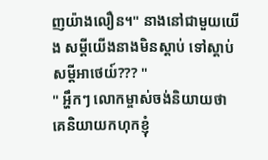ញយ៉ាងលឿន។" នាងនៅជាមួយយើង សម្តីយើងនាងមិនស្តាប់ ទៅស្តាប់សម្តីអាថេយ៍??? "
" អ្ហឹកៗ លោកម្ចាស់ចង់និយាយថា គេនិយាយកហុកខ្ញុំ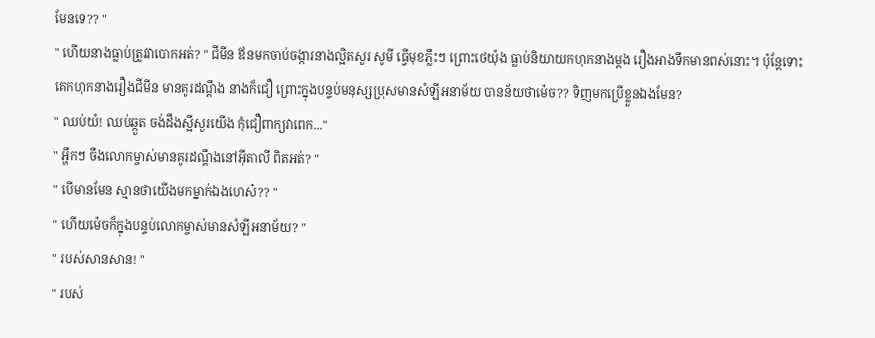មែនទេ?? "
" ហើយនាងធ្លាប់ត្រូវវាបោកអត់? " ជីមីន ឪនមកចាប់ចង្ការនាងល្អិតសួរ សូមី ធ្វើមុខភ្លឹះៗ ព្រោះថេយ៉ុង ធ្លាប់និយាយកហុកនាងម្តង រឿងអាងទឹកមានពស់នោះ។ ប៉ុន្តែទោះគេកហុកនាងរឿងជីមីន មានគូរដណ្តឹង នាងក៏ជឿ ព្រោះក្នុងបន្ទប់មនុស្សប្រុសមានសំឡីអនាម័យ បានន័យថាម៉េច?? ទិញមកប្រើខ្លួនឯងមែន?
" ឈប់យំ! ឈប់ឆ្កួត ចង់ដឹងស្អីសួរយើង កុំជឿពាក្យវាពេក..."
" អ្ហឹកៗ ចឹងលោកម្ចាស់មានគូរដណ្តឹងនៅអ៊ីតាលី ពិតអត់? "
" បើមានមែន ស្មានថាយើងមកម្នាក់ឯងហេស៎?? "
" ហើយម៉េចក៏ក្នុងបន្ទប់លោកម្ចាស់មានសំឡីអនាម័យ? "
" របស់សានសាន! "
" របស់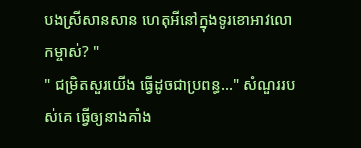បងស្រីសានសាន ហេតុអីនៅក្នុងទូរខោអាវលោកម្ចាស់? "
" ជម្រិតសួរយើង ធ្វើដូចជាប្រពន្ធ..." សំណួររបស់គេ ធ្វើឲ្យនាងគាំង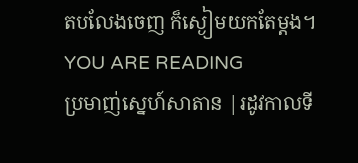តបលែងចេញ ក៏ស្ងៀមយកតែម្តង។
YOU ARE READING
ប្រមាញ់ស្នេហ៍សាតាន |រដូវកាលទី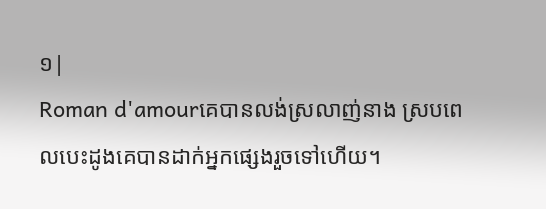១|
Roman d'amourគេបានលង់ស្រលាញ់នាង ស្របពេលបេះដូងគេបានដាក់អ្នកផ្សេងរួចទៅហើយ។